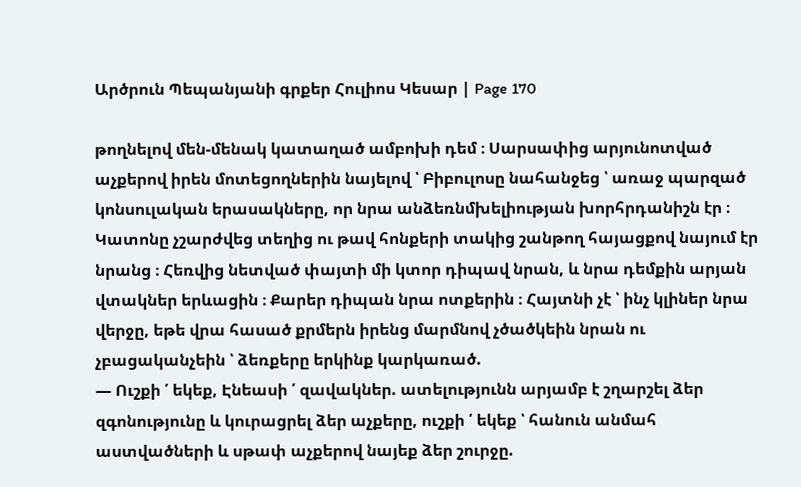Արծրուն Պեպանյանի գրքեր Հուլիոս Կեսար | Page 170

թողնելով մեն-մենակ կատաղած ամբոխի դեմ ։ Սարսափից արյունոտված աչքերով իրեն մոտեցողներին նայելով ՝ Բիբուլոսը նահանջեց ՝ առաջ պարզած կոնսուլական երասակները, որ նրա անձեռնմխելիության խորհրդանիշն էր ։ Կատոնը չշարժվեց տեղից ու թավ հոնքերի տակից շանթող հայացքով նայում էր նրանց ։ Հեռվից նետված փայտի մի կտոր դիպավ նրան, և նրա դեմքին արյան վտակներ երևացին ։ Քարեր դիպան նրա ոտքերին ։ Հայտնի չէ ՝ ինչ կլիներ նրա վերջը, եթե վրա հասած քրմերն իրենց մարմնով չծածկեին նրան ու չբացականչեին ՝ ձեռքերը երկինք կարկառած.
— Ուշքի ՛ եկեք, Էնեասի ՛ զավակներ. ատելությունն արյամբ է շղարշել ձեր զգոնությունը և կուրացրել ձեր աչքերը, ուշքի ՛ եկեք ՝ հանուն անմահ աստվածների և սթափ աչքերով նայեք ձեր շուրջը.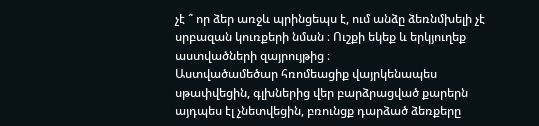չէ ՞ որ ձեր առջև պրինցեպս է, ում անձը ձեռնմխելի չէ սրբազան կուռքերի նման ։ Ուշքի եկեք և երկյուղեք աստվածների զայրույթից ։
Աստվածամեծար հռոմեացիք վայրկենապես սթափվեցին, գլխներից վեր բարձրացված քարերն այդպես էլ չնետվեցին, բռունցք դարձած ձեռքերը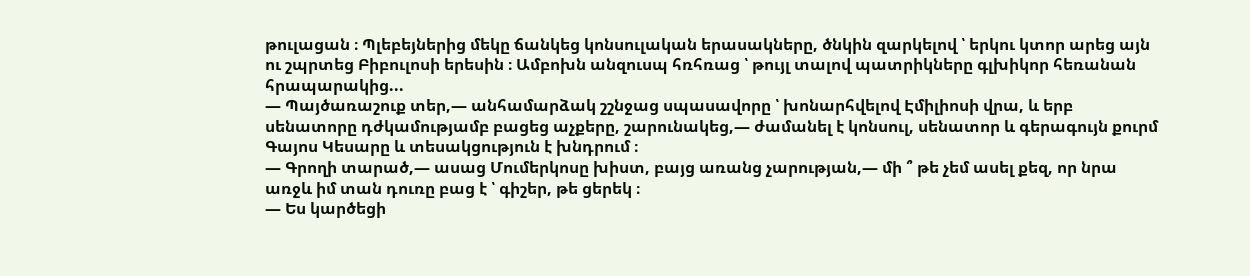թուլացան ։ Պլեբեյներից մեկը ճանկեց կոնսուլական երասակները, ծնկին զարկելով ՝ երկու կտոր արեց այն ու շպրտեց Բիբուլոսի երեսին ։ Ամբոխն անզուսպ հռհռաց ՝ թույլ տալով պատրիկները գլխիկոր հեռանան հրապարակից...
— Պայծառաշուք տեր,— անհամարձակ շշնջաց սպասավորը ՝ խոնարհվելով Էմիլիոսի վրա, և երբ սենատորը դժկամությամբ բացեց աչքերը, շարունակեց,— ժամանել է կոնսուլ, սենատոր և գերագույն քուրմ Գայոս Կեսարը և տեսակցություն է խնդրում ։
— Գրողի տարած,— ասաց Մումերկոսը խիստ, բայց առանց չարության,— մի ՞ թե չեմ ասել քեզ, որ նրա առջև իմ տան դուռը բաց է ՝ գիշեր, թե ցերեկ ։
— Ես կարծեցի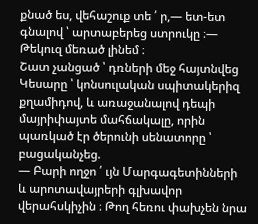քնած ես, վեհաշուք տե ՛ ր,— ետ-ետ գնալով ՝ արտաբերեց ստրուկը ։— Թեկուզ մեռած լինեմ ։
Շատ չանցած ՝ դռների մեջ հայտնվեց Կեսարը ՝ կոնսուլական սպիտակերիզ քղամիդով, և առաջանալով դեպի մայրիփայտե մահճակալը, որին պառկած էր ծերունի սենատորը ՝ բացականչեց.
— Բարի ողջո ՛ ւյն Մարգագետինների և արոտավայրերի գլխավոր վերահսկիչին ։ Թող հեռու փախչեն նրա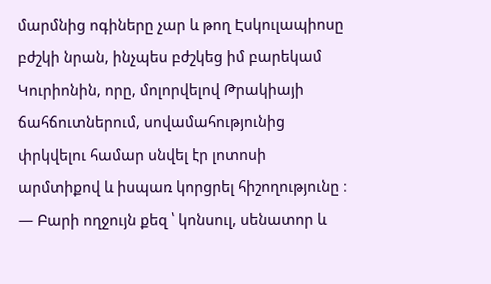մարմնից ոգիները չար և թող Էսկուլապիոսը բժշկի նրան, ինչպես բժշկեց իմ բարեկամ Կուրիոնին, որը, մոլորվելով Թրակիայի ճահճուտներում, սովամահությունից փրկվելու համար սնվել էր լոտոսի արմտիքով և իսպառ կորցրել հիշողությունը ։
— Բարի ողջույն քեզ ՝ կոնսուլ, սենատոր և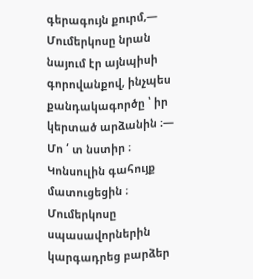գերագույն քուրմ,— Մումերկոսը նրան նայում էր այնպիսի գորովանքով, ինչպես քանդակագործը ՝ իր կերտած արձանին ։— Մո ՛ տ նստիր ։
Կոնսուլին գահույք մատուցեցին ։ Մումերկոսը սպասավորներին կարգադրեց բարձեր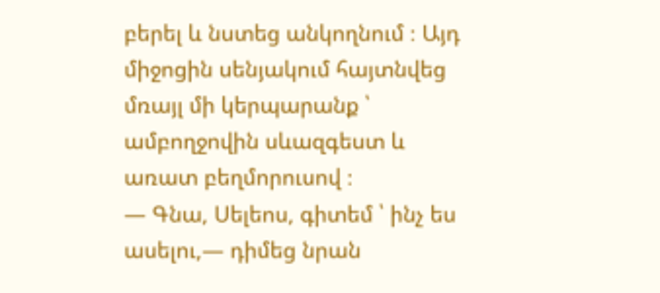բերել և նստեց անկողնում ։ Այդ միջոցին սենյակում հայտնվեց մռայլ մի կերպարանք ՝ ամբողջովին սևազգեստ և առատ բեղմորուսով ։
— Գնա, Սելեոս, գիտեմ ՝ ինչ ես ասելու,— դիմեց նրան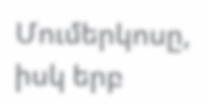Մումերկոսը, իսկ երբ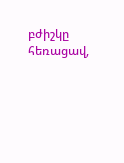բժիշկը հեռացավ,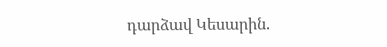դարձավ Կեսարին.